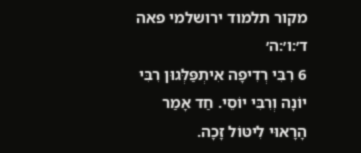מקור תלמוד ירושלמי פאה ד׳:ו׳:ה׳
6 רִבִּי רְדִיפָה אִיתְפַּלְּגוּן רִבִּי יוֹנָה וְרִבִּי יוֹסֵי. חַד אָמַר הָרָאוּי לִיטּוֹל זָכָה.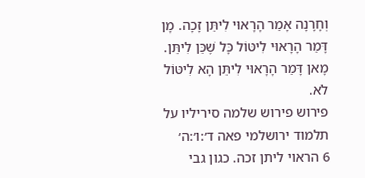וְחָרָנָה אָמַר הָרָאוּי לִיתֵּן זָכָה. מָן דָּמַר הָרָאוּי לִיטּוֹל כָּל שֶׁכֵּן לִיתֵּן. מָאן דָּמַר הָרָאוּי לִיתֵּן הָא לִיטּוֹל לֹא.
פירוש פירוש שלמה סיריליו על תלמוד ירושלמי פאה ד׳:ו׳:ה׳
6 הראוי ליתן זכה. כגון גבי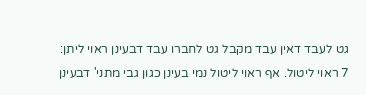גט לעבד דאין עבד מקבל גט לחברו עבד דבעינן ראוי ליתן:
7 ראוי ליטול. אף ראוי ליטול נמי בעינן כגון גבי מתני' דבעינן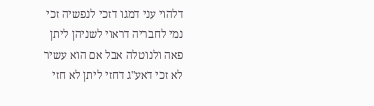דלהוי עני דמגו דזכי לנפשיה זכי נמי לחבריה דראוי לשניהן ליתן פאה ולנוטלה אבל אם הוא עשיר לא זכי דאע"ג דחזי ליתן לא חזי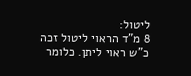ליטול:
8 מ"ד הראוי ליטול זכה כ"ש ראוי ליתן. כלומר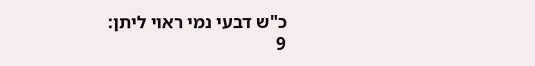כ"ש דבעי נמי ראוי ליתן:
9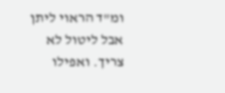ומ"ד הראוי ליתן אבל ליטול לא צריך. ואפילו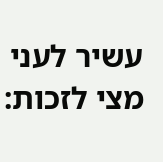עשיר לעני מצי לזכות: